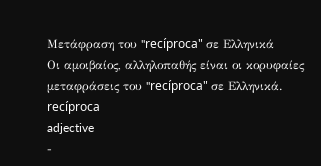Μετάφραση του "recíproca" σε Ελληνικά
Οι αμοιβαίος, αλληλοπαθής είναι οι κορυφαίες μεταφράσεις του "recíproca" σε Ελληνικά.
recíproca
adjective
-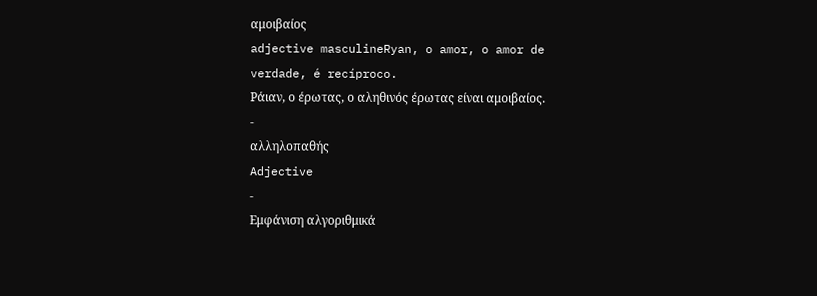αμοιβαίος
adjective masculineRyan, o amor, o amor de verdade, é recíproco.
Ράιαν, ο έρωτας, ο αληθινός έρωτας είναι αμοιβαίος.
-
αλληλοπαθής
Adjective
-
Εμφάνιση αλγοριθμικά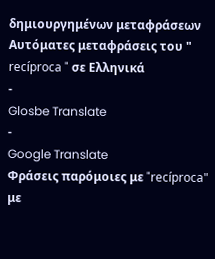δημιουργημένων μεταφράσεων
Αυτόματες μεταφράσεις του " recíproca " σε Ελληνικά
-
Glosbe Translate
-
Google Translate
Φράσεις παρόμοιες με "recíproca" με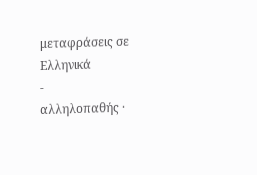μεταφράσεις σε Ελληνικά
-
αλληλοπαθής ·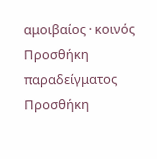αμοιβαίος · κοινός
Προσθήκη παραδείγματος
Προσθήκη